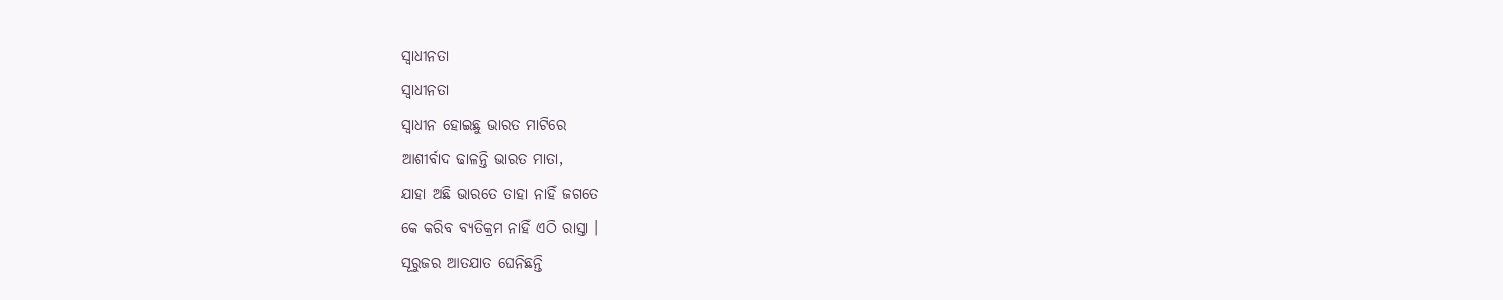ସ୍ଵାଧୀନତା
ସ୍ଵାଧୀନତା
ସ୍ଵାଧୀନ ହୋଇଛୁ ଭାରତ ମାଟିରେ
ଆଶୀର୍ବାଦ ଢାଳନ୍ତି ଭାରତ ମାତା,
ଯାହା ଅଛି ଭାରତେ ତାହା ନାହିଁ ଜଗତେ
କେ କରିବ ବ୍ୟତିକ୍ରମ ନାହିଁ ଏଠି ରାସ୍ତା ।
ସୂରୁଜର ଆତଯାତ ଘେନିଛନ୍ତି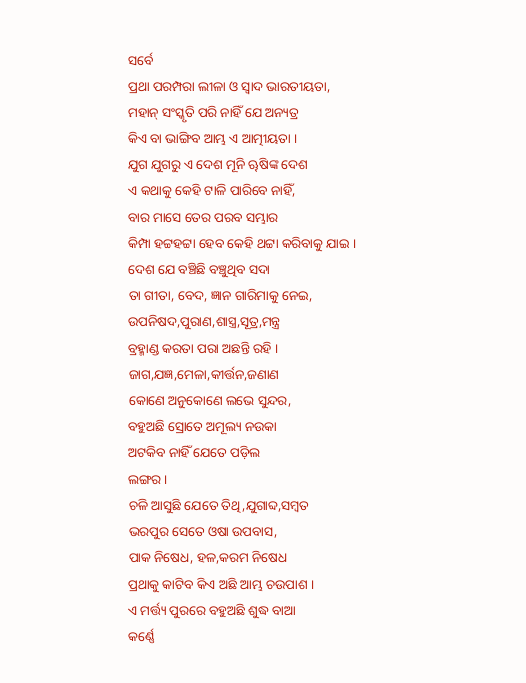ସର୍ବେ
ପ୍ରଥା ପରମ୍ପରା ଲୀଳା ଓ ସ୍ଵାଦ ଭାରତୀୟତା,
ମହାନ୍ ସଂସ୍କୃତି ପରି ନାହିଁ ଯେ ଅନ୍ୟତ୍ର
କିଏ ବା ଭାଙ୍ଗିବ ଆମ୍ଭ ଏ ଆତ୍ମୀୟତା ।
ଯୁଗ ଯୁଗରୁ ଏ ଦେଶ ମୂନି ୠଷିଙ୍କ ଦେଶ
ଏ କଥାକୁ କେହି ଟାଳି ପାରିବେ ନାହିଁ,
ବାର ମାସେ ତେର ପରବ ସମ୍ଭାର
କିମ୍ପା ହଟ୍ଟହଟ୍ଟା ହେବ କେହି ଥଟ୍ଟା କରିବାକୁ ଯାଇ ।
ଦେଶ ଯେ ବଞ୍ଚିଛି ବଞ୍ଚୁଥିବ ସଦା
ତା ଗୀତା, ବେଦ, ଜ୍ଞାନ ଗାରିମାକୁ ନେଇ,
ଉପନିଷଦ,ପୁରାଣ,ଶାସ୍ତ୍ର,ସୂତ୍ର,ମନ୍ତ୍ର
ବ୍ରହ୍ମାଣ୍ଡ କରତା ପରା ଅଛନ୍ତି ରହି ।
ଜାଗ,ଯଜ୍ଞ,ମେଳା,କୀର୍ତ୍ତନ,ଜଣାଣ
କୋଣେ ଅନୁକୋଣେ ଲଭେ ସୁନ୍ଦର,
ବହୁଅଛି ସ୍ରୋତେ ଅମୂଲ୍ୟ ନଉକା
ଅଟକିବ ନାହିଁ ଯେତେ ପଡ଼ିଲ
ଲଙ୍ଗର ।
ଚଳି ଆସୁଛି ଯେତେ ତିଥି,ଯୁଗାବ୍ଦ,ସମ୍ବତ
ଭରପୁର ସେତେ ଓଷା ଉପବାସ,
ପାକ ନିଷେଧ, ହଳ,କରମ ନିଷେଧ
ପ୍ରଥାକୁ କାଟିବ କିଏ ଅଛି ଆମ୍ଭ ଚଉପାଶ ।
ଏ ମର୍ତ୍ତ୍ୟ ପୁରରେ ବହୁଅଛି ଶୁଦ୍ଧ ବାଆ
କର୍ଣ୍ଣେ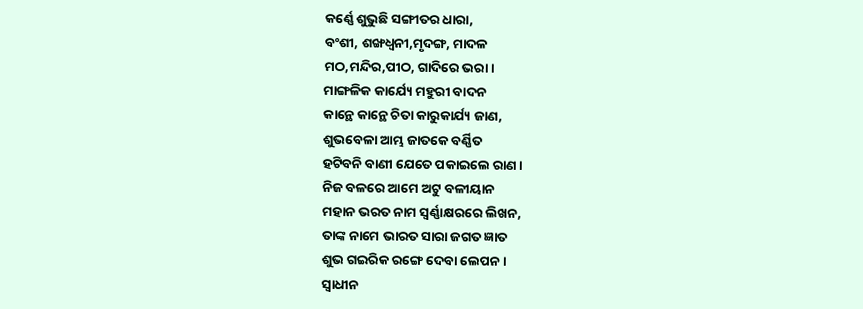କର୍ଣ୍ଣେ ଶୁଭୁଛି ସଙ୍ଗୀତର ଧାରା,
ବଂଶୀ, ଶଙ୍ଖଧ୍ଵନୀ,ମୃଦଙ୍ଗ, ମାଦଳ
ମଠ,ମନ୍ଦିର,ପୀଠ, ଗାଦିରେ ଭରା ।
ମାଙ୍ଗଳିକ କାର୍ଯ୍ୟେ ମହୁରୀ ବାଦନ
କାନ୍ଥେ କାନ୍ଥେ ଚିତା କାରୁକାର୍ଯ୍ୟ ଜାଣ,
ଶୁଭବେଳା ଆମ୍ଭ ଜାତକେ ବର୍ଣ୍ଣିତ
ହଟିବନି ବାଣୀ ଯେତେ ପକାଇଲେ ରାଣ ।
ନିଜ ବଳରେ ଆମେ ଅଟୁ ବଳୀୟାନ
ମହାନ ଭରତ ନାମ ସ୍ୱର୍ଣ୍ଣାକ୍ଷରରେ ଲିଖନ,
ତାଙ୍କ ନାମେ ଭାରତ ସାରା ଜଗତ ଜ୍ଞାତ
ଶୁଭ ଗଇରିକ ରଙ୍ଗେ ଦେବା ଲେପନ ।
ସ୍ଵାଧୀନ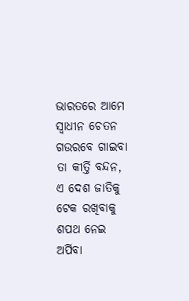ଭାରତରେ ଆମେ ସ୍ଵାଧୀନ ଚେତନ
ଗଉରବେ ଗାଇବା ତା କୀର୍ତ୍ତି ବନ୍ଦନ,
ଏ ଦେଶ ଜାତିକୁ ଟେକ ରଖିବାକୁ
ଶପଥ ନେଇ ଅର୍ପିବା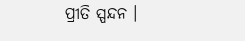ପ୍ରୀତି ସ୍ପନ୍ଦନ ।